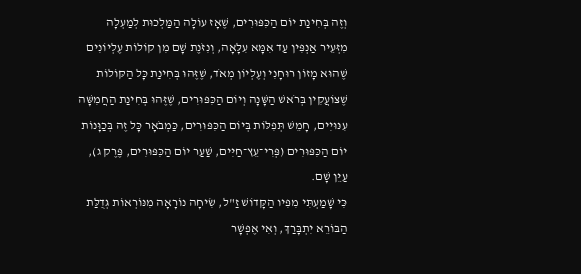וְזֶה בְּחִינַת יוֹם הַכִּפּוּרִים, שֶׁאָז עוֹלָה הַמַּלְכוּת לְמַעְלָה מִזְּעֵיר אַנְפִּין עַד אִמָּא עִלָּאָה, וְנִזֹּנֶת שָׁם מִן קוֹלוֹת עֶלְיוֹנִים שֶׁהוּא מָזוֹן רוּחָנִי וְעֶלְיוֹן מְאֹד, שֶׁזֶּהוּ בְּחִינַת כָּל הַקּוֹלוֹת שֶׁצּוֹעֲקִין בְּרֹאשׁ הַשָּׁנָה וְיוֹם הַכִּפּוּרִים, שֶׁזֶּהוּ בְּחִינַת הַחֲמִשָּׁה עִנּוּיִים, חָמֵשׁ תְּפִלּוֹת בְּיוֹם הַכִּפּוּרִים, כַּמְבֹאָר כָּל זֶה בְּכַוָּנוֹת יוֹם הַכִּפּוּרִים (פְּרִי־עֵץ־חַיִּים, שַׁעַר יוֹם הַכִּפּוּרִים, פֶּרֶק ג), עַיֵּן שָׁם.
כִּי שָׁמַעְתִּי מִפִּיו הַקָּדוֹשׁ זַ"ל, שִׂיחָה נוֹרָאָה מִנּוֹרְאוֹת גְּדֻלַּת הַבּוֹרֵא יִתְבָּרַךְ, וְאִי אֶפְשָׁר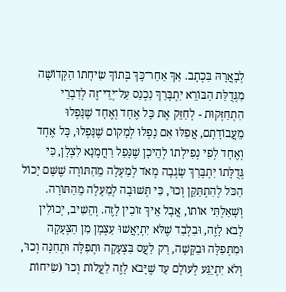לְבָאֲרָהּ בִּכְתָב. אַךְ אַחַר־כָּךְ בְּתוֹךְ שִׂיחָתוֹ הַקְּדוֹשָׁה מִגְּדֻלַּת הַבּוֹרֵא יִתְבָּרַךְ נִכְנַס עַל־יְדֵי־זֶה לְדִבְרֵי הִתְחַזְּקוּת - לְחַזֵּק אֶת כָּל אֶחָד וְאֶחָד שֶׁנָּפְלוּ מֵעֲבוֹדָתָם, אֲפִלּוּ אִם נָפְלוּ לְמָקוֹם שֶׁנָּפְלוּ, כָּל אֶחָד וְאֶחָד לְפִי נְפִילָתוֹ לְהֵיכָן שֶׁנָּפַל רַחֲמָנָא לִצְלָן, כִּי גְּדֻלָּתוֹ יִתְבָּרַךְ שָׂגְבָה מְאֹד לְמַעְלָה מֵהַתּוֹרָה שֶׁשָּׁם יָכוֹל הַכֹּל לְהִתְתַּקֵּן וְכוּ', כִּי תְּשׁוּבָה לְמַעְלָה מֵהַתּוֹרָה. וְשָׁאַלְתִּי אוֹתוֹ, אֲבָל אֵיךְ זוֹכִין לָזֶה. וְהֵשִׁיב, יְכוֹלִין לָבֹא לָזֶה, וּבִלְבַד שֶׁלֹּא יִתְיָאֲשׁוּ עַצְמָן מִן הַצְּעָקָה וּמִתְּפִלָּה וּבַקָּשָׁה, רַק לַעֲס בִּצְעָקָה וּתְפִלָּה וּתְחִנָּה וְכוּ', וְלֹא יִתְיַגַּע לְעוֹלָם עַד שֶׁיָּבֹא לָזֶה לַעֲלוֹת וְכוּ' (שִׂיחוֹת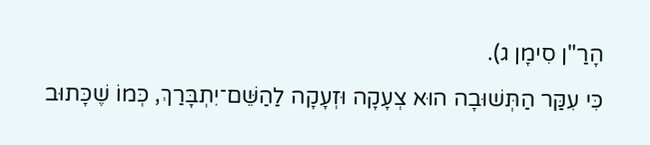הָרַ"ן סִימָן ג).
כִּי עִקַּר הַתְּשׁוּבָה הוּא צְעָקָה וּזְעָקָה לַהַשֵּׁם־יִתְבָּרַךְ, כְּמוֹ שֶׁכָּתוּב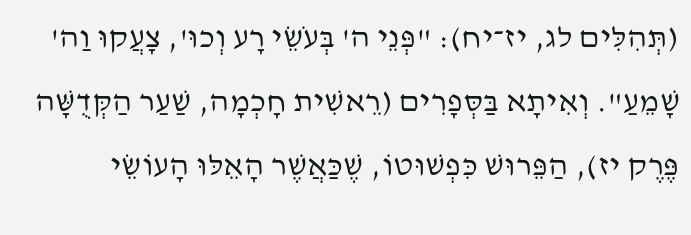(תְּהִלִּים לג, יז־יח): "פְּנֵי ה' בְּעֹשֵׂי רָע וְכוּ', צָעֲקוּ וַה' שָׁמֵעַ". וְאִיתָא בַּסְּפָרִים (רֵאשִׁית חָכְמָה, שַׁעַר הַקְּדֻשָּׁה פֶּרֶק יז), הַפֵּרוּשׁ כִּפְשׁוּטוֹ, שֶׁכַּאֲשֶׁר הָאֵלּוּ הָעוֹשֵׂי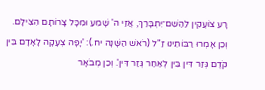רָע צוֹעֲקִין לַהַשֵּׁם־יִתְבָּרַךְ, אֲזַי ה' שָׁמֵעַ וּמִכָּל צָרוֹתָם הִצִּילָם. וְכֵן אָמְרוּ רַבּוֹתֵינוּ זַ"ל (רֹאשׁ הַשָּׁנָה יח.): 'יָפָה צְעָקָה לָאָדָם בֵּין קֹדֶם גְּזַר דִּין בֵּין לְאַחַר גְּזַר דִּין'. וְכֵן מְבֹאָר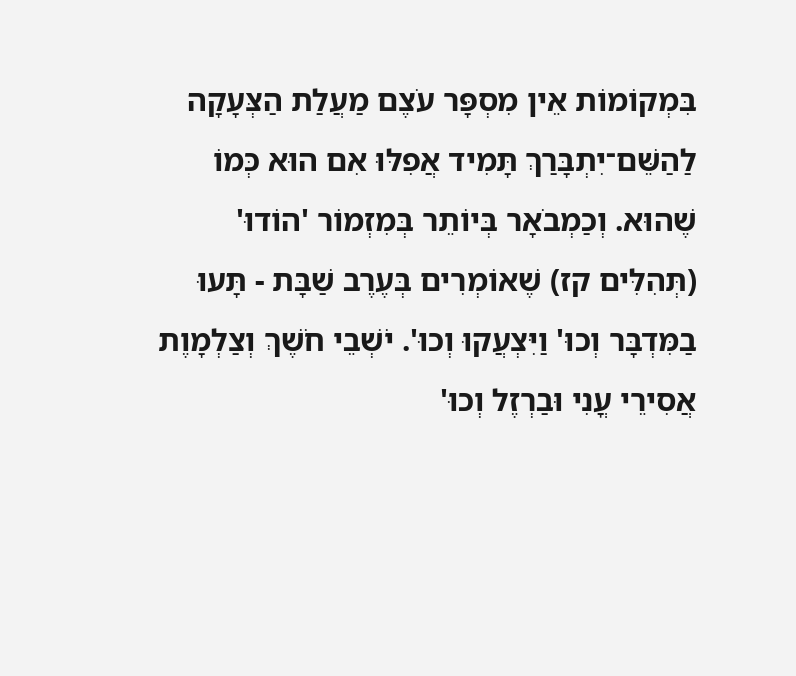בִּמְקוֹמוֹת אֵין מִסְפָּר עֹצֶם מַעֲלַת הַצְּעָקָה לַהַשֵּׁם־יִתְבָּרַךְ תָּמִיד אֲפִלּוּ אִם הוּא כְּמוֹ שֶׁהוּא. וְכַמְבֹאָר בְּיוֹתֵר בְּמִזְמוֹר 'הוֹדוּ' (תְּהִלִּים קז) שֶׁאוֹמְרִים בְּעֶרֶב שַׁבָּת - תָּעוּ בַמִּדְבָּר וְכוּ' וַיִּצְעֲקוּ וְכוּ'. יֹשְׁבֵי חֹשֶׁךְ וְצַלְמָוֶת אֲסִירֵי עֳנִי וּבַרְזֶל וְכוּ'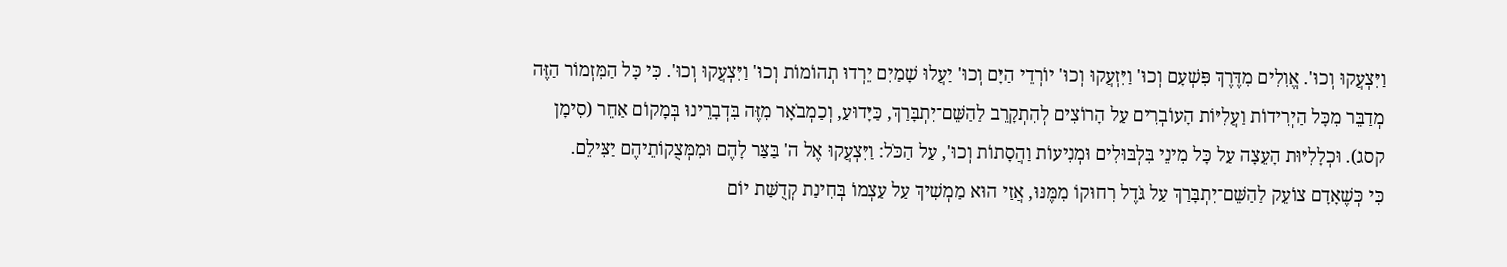וַיִּצְעֲקוּ וְכוּ'. אֱוִלִים מִדֶּרֶךְ פִּשְׁעָם וְכוּ' וַיִּזְעֲקוּ וְכוּ' יוֹרְדֵי הַיָּם וְכוּ' יַעֲלוּ שָׁמַיִם יֵרְדוּ תְהוֹמוֹת וְכוּ' וַיִּצְעֲקוּ וְכוּ'. כִּי כָּל הַמִּזְמוֹר הַזֶּה מְדַבֵּר מִכָּל הַיְרִידוֹת וַעֲלִיּוֹת הָעוֹבְרִים עַל הָרוֹצִים לְהִתְקָרֵב לַהַשֵּׁם־יִתְבָּרַךְ, כַּיָּדוּעַ, וְכַמְבֹאָר מִזֶּה בִּדְבָרֵינוּ בְּמָקוֹם אַחֵר (סִימָן קסג). וּכְלָלִיּוּת הָעֵצָה עַל כָּל מִינֵי בִּלְבּוּלִים וּמְנִיעוֹת וַהֲסָתוֹת וְכוּ', עַל הַכֹּל: וַיִּצְעֲקוּ אֶל ה' בַּצַּר לָהֶם וּמִמְּצֻקוֹתֵיהֶם יַצִּילֵם.
כִּי כְּשֶׁאָדָם צוֹעֵק לַהַשֵּׁם־יִתְבָּרַךְ עַל גֹּדֶל רִחוּקוֹ מִמֶּנּוּ, אֲזַי הוּא מַמְשִׁיךְ עַל עַצְמוֹ בְּחִינַת קְדֻשַּׁת יוֹם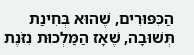הַכִּפּוּרִים, שֶׁהוּא בְּחִינַת תְּשׁוּבָה, שֶׁאָז הַמַּלְכוּת נִזֹּנֶת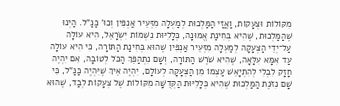מִקּוֹלוֹת וּצְעָקוֹת, וַאֲזַי הַמַּלְכוּת לְמַעְלָה מִזְּעֵיר אַנְפִּין וְכוּ' כַּנַּ"ל. הַיְנוּ שֶׁהַמַּלְכוּת, שֶׁהִיא בְּחִינַת אֱמוּנָה, כְּלָלִיּוּת נִשְׁמוֹת יִשְׂרָאֵל, הִיא עוֹלָה עַל־יְדֵי הַצְּעָקָה לְמַעְלָה מִזְּעֵיר אַנְפִּין שֶׁהוּא בְּחִינַת הַתּוֹרָה, כִּי הִיא עוֹלָה עַד אִמָּא עִלָּאָה, שֶׁהִיא שֹׁרֶשׁ הַתּוֹרָה, וְשָׁם נִתְהַפֵּךְ הַכֹּל לְטוֹבָה, אִם יִהְיֶה חָזָק לִבְלִי לְהִתְיָאֵשׁ עַצְמוֹ מִן הַצְּעָקָה לְעוֹלָם, יִהְיֶה אֵיךְ שֶׁיִּהְיֶה כַּנַּ"ל, כִּי שָׁם נִזֹּנֶת הַמַּלְכוּת שֶׁהִיא כְּלָלִיּוּת הַקְּדֻשָּׁה מִקּוֹלוֹת שֶׁל צְעָקוֹת לְבַד, שֶׁהוּא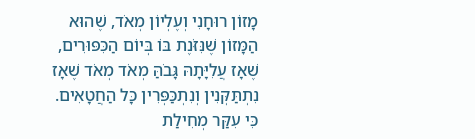מָזוֹן רוּחָנִי וְעֶלְיוֹן מְאֹד, שֶׁהוּא הַמָּזוֹן שֶׁנִּזֹּנֶת בּוֹ בְּיוֹם הַכִּפּוּרִים, שֶׁאָז עֲלִיָּתָהּ גָּבֹהַּ מְאֹד מְאֹד שֶׁאָז נִתְתַּקְּנִין וְנִתְכַּפְּרִין כָּל הַחֲטָאִים. כִּי עִקַּר מְחִילַת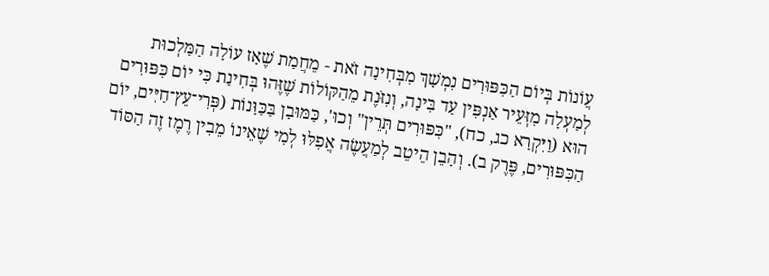עֲוֹנוֹת בְּיוֹם הַכִּפּוּרִים נִמְשָׁךְ מִבְּחִינָה זֹאת - מֵחֲמַת שֶׁאָז עוֹלָה הַמַּלְכוּת לְמַעְלָה מִזְּעֵיר אַנְפִּין עַד בִּינָה, וְנִזֹּנֶת מֵהַקּוֹלוֹת שֶׁזֶּהוּ בְּחִינַת כִּי יוֹם כִּפּוּרִים הוּא (וַיִּקְרָא כג, כח), "כִּפּוּרִים תְּרֵין" וְכוּ', כַּמּוּבָן בַּכַּוָּנוֹת (פְּרִי־עֵץ־חַיִּים, יוֹם הַכִּפּוּרִים, פֶּרֶק ב). וְהָבֵן הֵיטֵב לְמַעֲשֶׂה אֲפִלּוּ לְמִי שֶׁאֵינוֹ מֵבִין רֶמֶז זֶה הַסּוֹד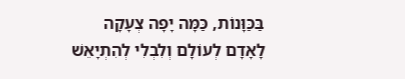בַּכַּוָּנוֹת, כַּמָּה יָפָה צְעָקָה לָאָדָם לְעוֹלָם וְלִבְלִי לְהִתְיָאֵשׁ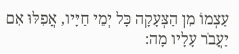עַצְמוֹ מִן הַצְּעָקָה כָּל יְמֵי חַיָּיו, אֲפִלּוּ אִם יַעֲבֹר עָלָיו מָה: